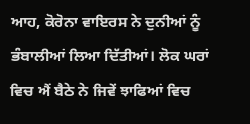ਆਹ, ਕੋਰੋਨਾ ਵਾਇਰਸ ਨੇ ਦੁਨੀਆਂ ਨੂੰ ਭੰਬਾਲੀਆਂ ਲਿਆ ਦਿੱਤੀਆਂ। ਲੋਕ ਘਰਾਂ ਵਿਚ ਐਂ ਬੈਠੇ ਨੇ ਜਿਵੇਂ ਝਾਫਿਆਂ ਵਿਚ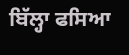ਬਿੱਲ੍ਹਾ ਫਸਿਆ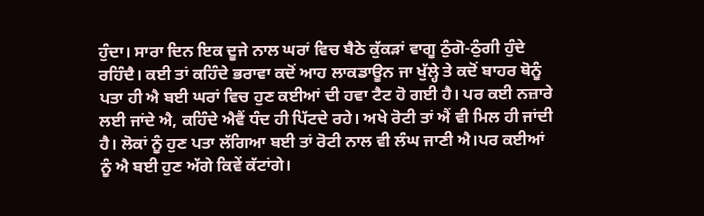ਹੁੰਦਾ। ਸਾਰਾ ਦਿਨ ਇਕ ਦੂਜੇ ਨਾਲ ਘਰਾਂ ਵਿਚ ਬੈਠੇ ਕੁੱਕੜਾਂ ਵਾਗੂ ਠੁੰਗੋ-ਠੁੰਗੀ ਹੁੰਦੇ ਰਹਿੰਦੈ। ਕਈ ਤਾਂ ਕਹਿੰਦੇ ਭਰਾਵਾ ਕਦੋਂ ਆਹ ਲਾਕਡਾਊਨ ਜਾ ਖੁੱਲ੍ਹੇ ਤੇ ਕਦੋਂ ਬਾਹਰ ਥੋਨੂੰ ਪਤਾ ਹੀ ਐ ਬਈ ਘਰਾਂ ਵਿਚ ਹੁਣ ਕਈਆਂ ਦੀ ਹਵਾ ਟੈਟ ਹੋ ਗਈ ਹੈ। ਪਰ ਕਈ ਨਜ਼ਾਰੇ ਲਈ ਜਾਂਦੇ ਐ, ਕਹਿੰਦੇ ਐਵੈਂ ਧੰਦ ਹੀ ਪਿੱਟਦੇ ਰਹੇ। ਅਖੇ ਰੋਟੀ ਤਾਂ ਐਂ ਵੀ ਮਿਲ ਹੀ ਜਾਂਦੀ ਹੈ। ਲੋਕਾਂ ਨੂੰ ਹੁਣ ਪਤਾ ਲੱਗਿਆ ਬਈ ਤਾਂ ਰੋਟੀ ਨਾਲ ਵੀ ਲੰਘ ਜਾਣੀ ਐ।ਪਰ ਕਈਆਂ ਨੂੰ ਐ ਬਈ ਹੁਣ ਅੱਗੇ ਕਿਵੇਂ ਕੱਟਾਂਗੇ।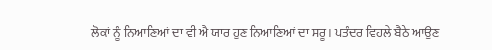ਲੋਕਾਂ ਨੂੰ ਨਿਆਣਿਆਂ ਦਾ ਵੀ ਐ ਯਾਰ ਹੁਣ ਨਿਆਣਿਆਂ ਦਾ ਸਰੂ। ਪਤੰਦਰ ਵਿਹਲੇ ਬੈਠੇ ਆਉਣ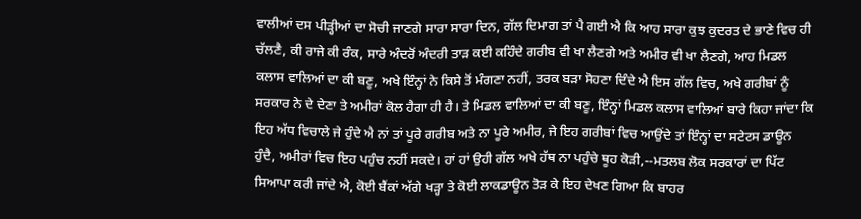ਵਾਲੀਆਂ ਦਸ ਪੀੜ੍ਹੀਆਂ ਦਾ ਸੋਚੀ ਜਾਣਗੇ ਸਾਰਾ ਸਾਰਾ ਦਿਨ, ਗੱਲ ਦਿਮਾਗ ਤਾਂ ਪੈ ਗਈ ਐ ਕਿ ਆਹ ਸਾਰਾ ਕੁਝ ਕੁਦਰਤ ਦੇ ਭਾਣੇ ਵਿਚ ਹੀ ਚੱਲਣੈ, ਕੀ ਰਾਜੇ ਕੀ ਰੰਕ, ਸਾਰੇ ਅੰਦਰੋਂ ਅੰਦਰੀ ਤਾੜ ਕਈ ਕਹਿੰਦੇ ਗਰੀਬ ਵੀ ਖਾ ਲੈਣਗੇ ਅਤੇ ਅਮੀਰ ਵੀ ਖਾ ਲੈਣਗੇ, ਆਹ ਮਿਡਲ ਕਲਾਸ ਵਾਲਿਆਂ ਦਾ ਕੀ ਬਣੂ, ਅਖੇ ਇੰਨ੍ਹਾਂ ਨੇ ਕਿਸੇ ਤੋਂ ਮੰਗਣਾ ਨਹੀਂ, ਤਰਕ ਬੜਾ ਸੋਹਣਾ ਦਿੰਦੇ ਐ ਇਸ ਗੱਲ ਵਿਚ, ਅਖੇ ਗਰੀਬਾਂ ਨੂੰ ਸਰਕਾਰ ਨੇ ਦੇ ਦੇਣਾ ਤੇ ਅਮੀਰਾਂ ਕੋਲ ਹੈਗਾ ਹੀ ਹੈ। ਤੇ ਮਿਡਲ ਵਾਲਿਆਂ ਦਾ ਕੀ ਬਣੂ, ਇੰਨ੍ਹਾਂ ਮਿਡਲ ਕਲਾਸ ਵਾਲਿਆਂ ਬਾਰੇ ਕਿਹਾ ਜਾਂਦਾ ਕਿ ਇਹ ਅੱਧ ਵਿਚਾਲੇ ਜੇ ਹੁੰਦੇ ਐ ਨਾਂ ਤਾਂ ਪੂਰੇ ਗਰੀਬ ਅਤੇ ਨਾ ਪੂਰੇ ਅਮੀਰ, ਜੇ ਇਹ ਗਰੀਬਾਂ ਵਿਚ ਆਉਂਦੇ ਤਾਂ ਇੰਨ੍ਹਾਂ ਦਾ ਸਟੇਟਸ ਡਾਊਨ ਹੁੰਦੈ, ਅਮੀਰਾਂ ਵਿਚ ਇਹ ਪਹੁੰਚ ਨਹੀਂ ਸਕਦੇ। ਹਾਂ ਹਾਂ ਉਹੀ ਗੱਲ ਅਖੇ ਹੱਥ ਨਾ ਪਹੁੰਚੇ ਥੂਹ ਕੋੜੀ,--ਮਤਲਬ ਲੋਕ ਸਰਕਾਰਾਂ ਦਾ ਪਿੱਟ ਸਿਆਪਾ ਕਰੀ ਜਾਂਦੇ ਐ, ਕੋਈ ਬੈਂਕਾਂ ਅੱਗੇ ਖੜ੍ਹਾ ਤੇ ਕੋਈ ਲਾਕਡਾਊਨ ਤੋੜ ਕੇ ਇਹ ਦੇਖਣ ਗਿਆ ਕਿ ਬਾਹਰ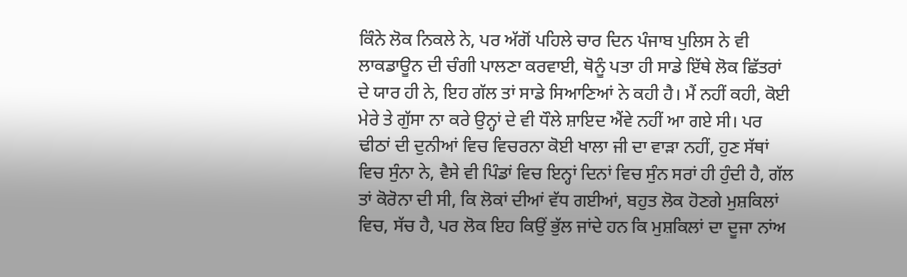ਕਿੰਨੇ ਲੋਕ ਨਿਕਲੇ ਨੇ, ਪਰ ਅੱਗੋਂ ਪਹਿਲੇ ਚਾਰ ਦਿਨ ਪੰਜਾਬ ਪੁਲਿਸ ਨੇ ਵੀ ਲਾਕਡਾਊਨ ਦੀ ਚੰਗੀ ਪਾਲਣਾ ਕਰਵਾਈ, ਥੋਨੂੰ ਪਤਾ ਹੀ ਸਾਡੇ ਇੱਥੇ ਲੋਕ ਛਿੱਤਰਾਂ ਦੇ ਯਾਰ ਹੀ ਨੇ, ਇਹ ਗੱਲ ਤਾਂ ਸਾਡੇ ਸਿਆਣਿਆਂ ਨੇ ਕਹੀ ਹੈ। ਮੈਂ ਨਹੀਂ ਕਹੀ, ਕੋਈ ਮੇਰੇ ਤੇ ਗੁੱਸਾ ਨਾ ਕਰੇ ਉਨ੍ਹਾਂ ਦੇ ਵੀ ਧੌਲੇ ਸ਼ਾਇਦ ਐਂਵੇ ਨਹੀਂ ਆ ਗਏ ਸੀ। ਪਰ ਢੀਠਾਂ ਦੀ ਦੁਨੀਆਂ ਵਿਚ ਵਿਚਰਨਾ ਕੋਈ ਖਾਲਾ ਜੀ ਦਾ ਵਾੜਾ ਨਹੀਂ, ਹੁਣ ਸੱਥਾਂ ਵਿਚ ਸੁੰਨਾ ਨੇ, ਵੈਸੇ ਵੀ ਪਿੰਡਾਂ ਵਿਚ ਇਨ੍ਹਾਂ ਦਿਨਾਂ ਵਿਚ ਸੁੰਨ ਸਰਾਂ ਹੀ ਹੁੰਦੀ ਹੈ, ਗੱਲ ਤਾਂ ਕੋਰੋਨਾ ਦੀ ਸੀ, ਕਿ ਲੋਕਾਂ ਦੀਆਂ ਵੱਧ ਗਈਆਂ, ਬਹੁਤ ਲੋਕ ਹੋਣਗੇ ਮੁਸ਼ਕਿਲਾਂ ਵਿਚ, ਸੱਚ ਹੈ, ਪਰ ਲੋਕ ਇਹ ਕਿਉਂ ਭੁੱਲ ਜਾਂਦੇ ਹਨ ਕਿ ਮੁਸ਼ਕਿਲਾਂ ਦਾ ਦੂਜਾ ਨਾਂਅ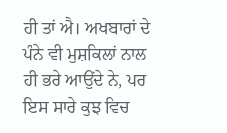ਹੀ ਤਾਂ ਐ। ਅਖਬਾਰਾਂ ਦੇ ਪੰਨੇ ਵੀ ਮੁਸ਼ਕਿਲਾਂ ਨਾਲ ਹੀ ਭਰੇ ਆਉਂਦੇ ਨੇ, ਪਰ ਇਸ ਸਾਰੇ ਕੁਝ ਵਿਚ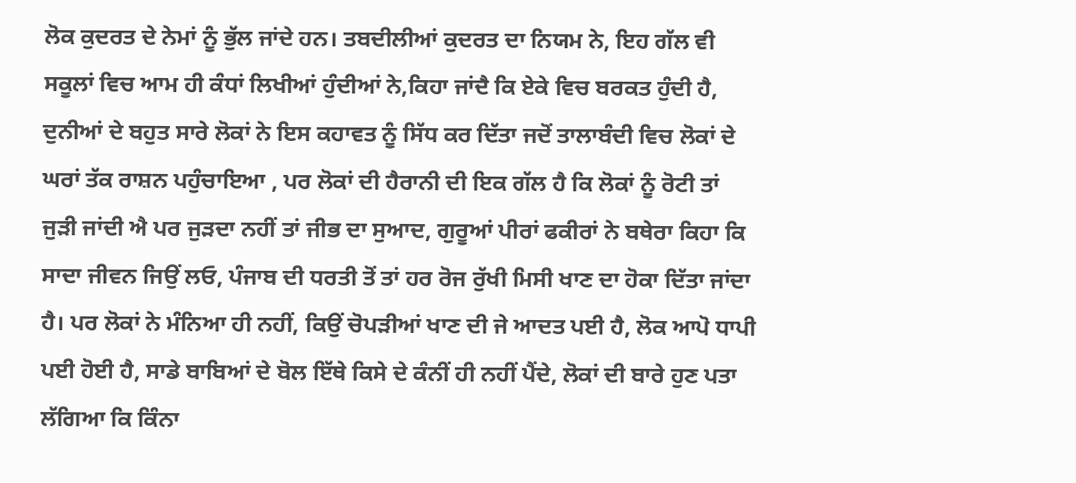ਲੋਕ ਕੁਦਰਤ ਦੇ ਨੇਮਾਂ ਨੂੰ ਭੁੱਲ ਜਾਂਦੇ ਹਨ। ਤਬਦੀਲੀਆਂ ਕੁਦਰਤ ਦਾ ਨਿਯਮ ਨੇ, ਇਹ ਗੱਲ ਵੀ ਸਕੂਲਾਂ ਵਿਚ ਆਮ ਹੀ ਕੰਧਾਂ ਲਿਖੀਆਂ ਹੁੰਦੀਆਂ ਨੇ,ਕਿਹਾ ਜਾਂਦੈ ਕਿ ਏਕੇ ਵਿਚ ਬਰਕਤ ਹੁੰਦੀ ਹੈ, ਦੁਨੀਆਂ ਦੇ ਬਹੁਤ ਸਾਰੇ ਲੋਕਾਂ ਨੇ ਇਸ ਕਹਾਵਤ ਨੂੰ ਸਿੱਧ ਕਰ ਦਿੱਤਾ ਜਦੋਂ ਤਾਲਾਬੰਦੀ ਵਿਚ ਲੋਕਾਂ ਦੇ ਘਰਾਂ ਤੱਕ ਰਾਸ਼ਨ ਪਹੁੰਚਾਇਆ , ਪਰ ਲੋਕਾਂ ਦੀ ਹੈਰਾਨੀ ਦੀ ਇਕ ਗੱਲ ਹੈ ਕਿ ਲੋਕਾਂ ਨੂੰ ਰੋਟੀ ਤਾਂ ਜੁੜੀ ਜਾਂਦੀ ਐ ਪਰ ਜੁੜਦਾ ਨਹੀਂ ਤਾਂ ਜੀਭ ਦਾ ਸੁਆਦ, ਗੁਰੂਆਂ ਪੀਰਾਂ ਫਕੀਰਾਂ ਨੇ ਬਥੇਰਾ ਕਿਹਾ ਕਿ ਸਾਦਾ ਜੀਵਨ ਜਿਉਂ ਲਓ, ਪੰਜਾਬ ਦੀ ਧਰਤੀ ਤੋਂ ਤਾਂ ਹਰ ਰੋਜ ਰੁੱਖੀ ਮਿਸੀ ਖਾਣ ਦਾ ਹੋਕਾ ਦਿੱਤਾ ਜਾਂਦਾ ਹੈ। ਪਰ ਲੋਕਾਂ ਨੇ ਮੰਨਿਆ ਹੀ ਨਹੀਂ, ਕਿਉਂ ਚੋਪੜੀਆਂ ਖਾਣ ਦੀ ਜੇ ਆਦਤ ਪਈ ਹੈ, ਲੋਕ ਆਪੋ ਧਾਪੀ ਪਈ ਹੋਈ ਹੈ, ਸਾਡੇ ਬਾਬਿਆਂ ਦੇ ਬੋਲ ਇੱਥੇ ਕਿਸੇ ਦੇ ਕੰਨੀਂ ਹੀ ਨਹੀਂ ਪੈਂਦੇ, ਲੋਕਾਂ ਦੀ ਬਾਰੇ ਹੁਣ ਪਤਾ ਲੱਗਿਆ ਕਿ ਕਿੰਨਾ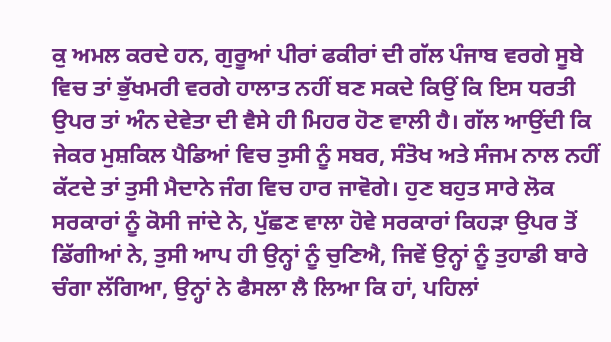ਕੁ ਅਮਲ ਕਰਦੇ ਹਨ, ਗੁਰੂਆਂ ਪੀਰਾਂ ਫਕੀਰਾਂ ਦੀ ਗੱਲ ਪੰਜਾਬ ਵਰਗੇ ਸੂਬੇ ਵਿਚ ਤਾਂ ਭੁੱਖਮਰੀ ਵਰਗੇ ਹਾਲਾਤ ਨਹੀਂ ਬਣ ਸਕਦੇ ਕਿਉਂ ਕਿ ਇਸ ਧਰਤੀ ਉਪਰ ਤਾਂ ਅੰਨ ਦੇਵੇਤਾ ਦੀ ਵੈਸੇ ਹੀ ਮਿਹਰ ਹੋਣ ਵਾਲੀ ਹੈ। ਗੱਲ ਆਉਂਦੀ ਕਿ ਜੇਕਰ ਮੁਸ਼ਕਿਲ ਪੈਡਿਆਂ ਵਿਚ ਤੁਸੀ ਨੂੰ ਸਬਰ, ਸੰਤੋਖ ਅਤੇ ਸੰਜਮ ਨਾਲ ਨਹੀਂ ਕੱਟਦੇ ਤਾਂ ਤੁਸੀ ਮੈਦਾਨੇ ਜੰਗ ਵਿਚ ਹਾਰ ਜਾਵੋਗੇ। ਹੁਣ ਬਹੁਤ ਸਾਰੇ ਲੋਕ ਸਰਕਾਰਾਂ ਨੂੰ ਕੋਸੀ ਜਾਂਦੇ ਨੇ, ਪੁੱਛਣ ਵਾਲਾ ਹੋਵੇ ਸਰਕਾਰਾਂ ਕਿਹੜਾ ਉਪਰ ਤੋਂ ਡਿੱਗੀਆਂ ਨੇ, ਤੁਸੀ ਆਪ ਹੀ ਉਨ੍ਹਾਂ ਨੂੰ ਚੁਣਿਐ, ਜਿਵੇਂ ਉਨ੍ਹਾਂ ਨੂੰ ਤੁਹਾਡੀ ਬਾਰੇ ਚੰਗਾ ਲੱਗਿਆ, ਉਨ੍ਹਾਂ ਨੇ ਫੈਸਲਾ ਲੈ ਲਿਆ ਕਿ ਹਾਂ, ਪਹਿਲਾਂ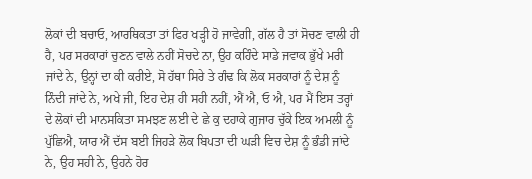ਲੋਕਾਂ ਦੀ ਬਚਾਓ, ਆਰਥਿਕਤਾ ਤਾਂ ਫਿਰ ਖੜ੍ਹੀ ਹੋ ਜਾਵੇਗੀ, ਗੱਲ ਹੈ ਤਾਂ ਸੋਚਣ ਵਾਲੀ ਹੀ ਹੈ, ਪਰ ਸਰਕਾਰਾਂ ਚੁਣਨ ਵਾਲੇ ਨਹੀਂ ਸੋਚਦੇ ਨਾ, ਉਹ ਕਹਿੰਦੇ ਸਾਡੇ ਜਵਾਕ ਭੁੱਖੇ ਮਰੀ ਜਾਂਦੇ ਨੇ, ਉਨ੍ਹਾਂ ਦਾ ਕੀ ਕਰੀਏ, ਸੋ ਹੱਥਾ ਸਿਰੇ ਤੇ ਗੰਢ ਕਿ ਲੋਕ ਸਰਕਾਰਾਂ ਨੂੰ ਦੇਸ਼ ਨੂੰ ਨਿੰਦੀ ਜਾਂਦੇ ਨੇ, ਅਖੇ ਜੀ, ਇਹ ਦੇਸ਼ ਹੀ ਸਹੀ ਨਹੀਂ, ਐਂ ਐ, ਓ ਐ, ਪਰ ਮੈਂ ਇਸ ਤਰ੍ਹਾਂ ਦੇ ਲੋਕਾਂ ਦੀ ਮਾਨਸਕਿਤਾ ਸਮਝਣ ਲਈ ਦੇ ਛੇ ਕੁ ਦਹਾਕੇ ਗੁਜਾਰ ਚੁੱਕੇ ਇਕ ਅਮਲੀ ਨੂੰ ਪੁੱਛਿਐ, ਯਾਰ ਐਂ ਦੱਸ ਬਈ ਜਿਹੜੇ ਲੋਕ ਬਿਪਤਾ ਦੀ ਘੜੀ ਵਿਚ ਦੇਸ਼ ਨੂੰ ਭੰਡੀ ਜਾਂਦੇ ਨੇ, ਉਹ ਸਹੀ ਨੇ, ਉਹਨੇ ਹੋਰ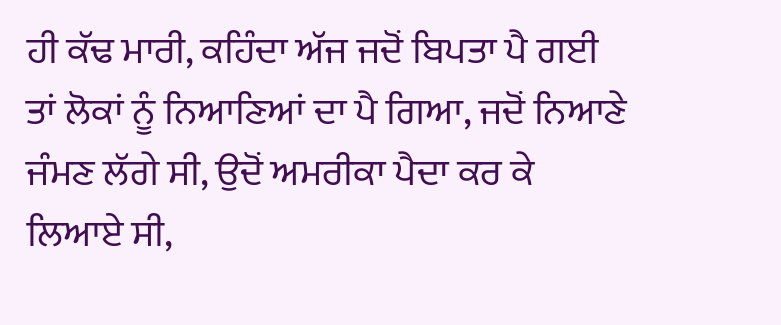ਹੀ ਕੱਢ ਮਾਰੀ, ਕਹਿੰਦਾ ਅੱਜ ਜਦੋਂ ਬਿਪਤਾ ਪੈ ਗਈ ਤਾਂ ਲੋਕਾਂ ਨੂੰ ਨਿਆਣਿਆਂ ਦਾ ਪੈ ਗਿਆ, ਜਦੋਂ ਨਿਆਣੇ ਜੰਮਣ ਲੱਗੇ ਸੀ, ਉਦੋਂ ਅਮਰੀਕਾ ਪੈਦਾ ਕਰ ਕੇ ਲਿਆਏ ਸੀ,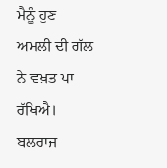ਮੈਨੂੰ ਹੁਣ ਅਮਲੀ ਦੀ ਗੱਲ ਨੇ ਵਖ਼ਤ ਪਾ ਰੱਖਿਐ।
ਬਲਰਾਜ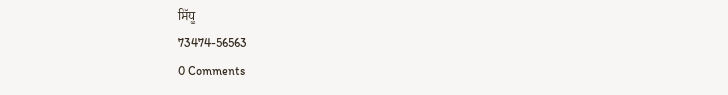ਸਿੱਧੂ
73474-56563
0 Comments